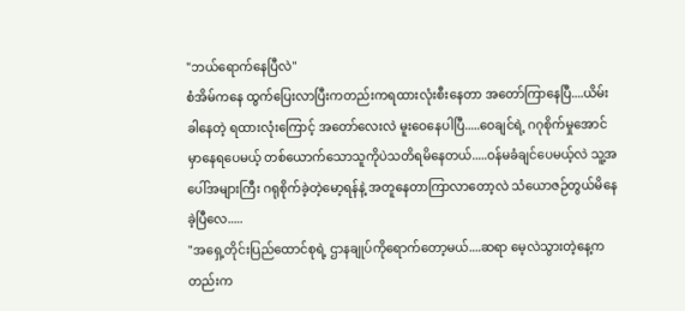"ဘယ်ရောက်နေပြီလဲ"
စံအိမ်ကနေ ထွက်ပြေးလာပြီးကတည်းကရထားလုံးစီးနေတာ အတော်ကြာနေပြီ....ယိမ်းခါနေတဲ့ ရထားလုံးကြောင့် အတော်လေးလဲ မူးဝေနေပါပြီ.....ဝေချင်ရဲ့ ဂဂုစိုက်မှုအောင်မှာနေရပေမယ့် တစ်ယောက်သောသူကိုပဲသတိရမိနေတယ်.....ဝန်မခံချင်ပေမယ့်လဲ သူ့အပေါ်အများကြီး ဂရုစိုက်ခဲ့တဲ့မော့ရန်နဲ့ အတူနေတာကြာလာတော့လဲ သံယောဇဉ်တွယ်မိနေခဲ့ပြီလေ.....
"အရှေ့တိုင်းပြည်ထောင်စုရဲ့ ဌာနချုပ်ကိုရောက်တော့မယ်....ဆရာ မေ့လဲသွားတဲ့နေ့ကတည်းက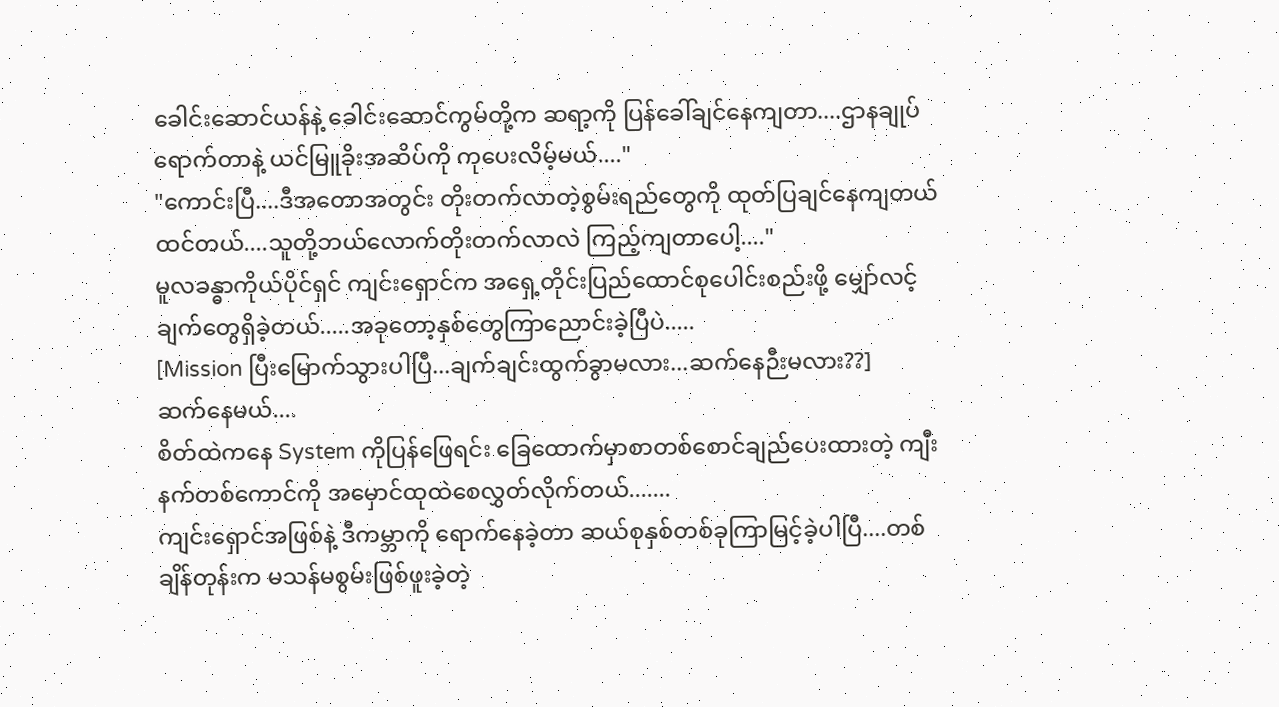ခေါင်းဆောင်ယန်နဲ့ ခေါင်းဆောင်ကွမ်တို့က ဆရာ့ကို ပြန်ခေါ်ချင်နေကျတာ....ဌာနချုပ်ရောက်တာနဲ့ ယင်မြူခိုးအဆိပ်ကို ကုပေးလိမ့်မယ်...."
"ကောင်းပြီ....ဒီအတောအတွင်း တိုးတက်လာတဲ့စွမ်းရည်တွေကို ထုတ်ပြချင်နေကျတယ်ထင်တယ်....သူတို့ဘယ်လောက်တိုးတက်လာလဲ ကြည့်ကျတာပေါ့...."
မူလခန္ဓာကိုယ်ပိုင်ရှင် ကျင်းရှောင်က အရှေ့တိုင်းပြည်ထောင်စုပေါင်းစည်းဖို့ မျှော်လင့်ချက်တွေရှိခဲ့တယ်.....အခုတော့နှစ်တွေကြာညောင်းခဲ့ပြီပဲ.....
[Mission ပြီးမြောက်သွားပါပြီ...ချက်ချင်းထွက်ခွာမလား...ဆက်နေဉီးမလား??]
ဆက်နေမယ်....
စိတ်ထဲကနေ System ကိုပြန်ဖြေရင်း ခြေထောက်မှာစာတစ်စောင်ချည်ပေးထားတဲ့ ကျီးနက်တစ်ကောင်ကို အမှောင်ထုထဲစေလွှတ်လိုက်တယ်.......
ကျင်းရှောင်အဖြစ်နဲ့ ဒီကမ္ဘာကို ရောက်နေခဲ့တာ ဆယ်စုနှစ်တစ်ခုကြာမြင့်ခဲ့ပါပြီ....တစ်ချိန်တုန်းက မသန်မစွမ်းဖြစ်ဖူးခဲ့တဲ့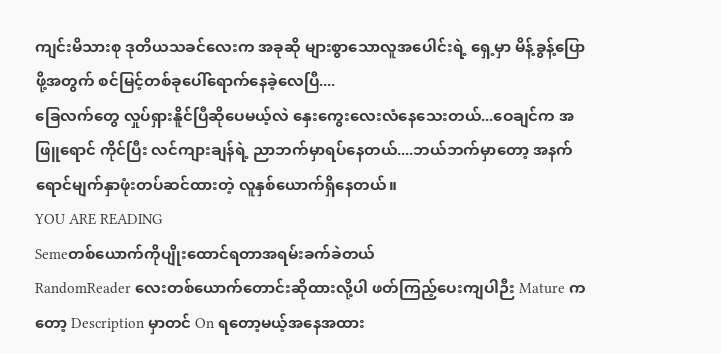ကျင်းမိသားစု ဒုတိယသခင်လေးက အခုဆို များစွာသောလူအပေါင်းရဲ့ ရှေ့မှာ မိန့်ခွန့်ပြောဖို့အတွက် စင်မြင့်တစ်ခုပေါ်ရောက်နေခဲ့လေပြီ....
ခြေလက်တွေ လှုပ်ရှားနိူင်ပြီဆိုပေမယ့်လဲ နှေးကွေးလေးလံနေသေးတယ်...ဝေချင်က အဖြူရောင် ကိုင်ပြီး လင်ကျားချန်ရဲ့ ညာဘက်မှာရပ်နေတယ်....ဘယ်ဘက်မှာတော့ အနက်ရောင်မျက်နှာဖုံးတပ်ဆင်ထားတဲ့ လူနှစ်ယောက်ရှိနေတယ်။
YOU ARE READING
Semeတစ်ယောက်ကိုပျိုးထောင်ရတာအရမ်းခက်ခဲတယ်
RandomReader လေးတစ်ယောက်တောင်းဆိုထားလို့ပါ ဖတ်ကြည့်ပေးကျပါဉီး Mature ကတော့ Description မှာတင် On ရတော့မယ့်အနေအထား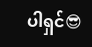ပါရှင်😎